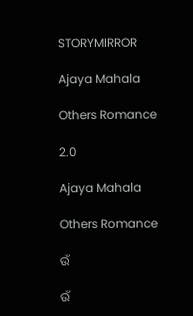STORYMIRROR

Ajaya Mahala

Others Romance

2.0

Ajaya Mahala

Others Romance

ଉଁ

ଉଁ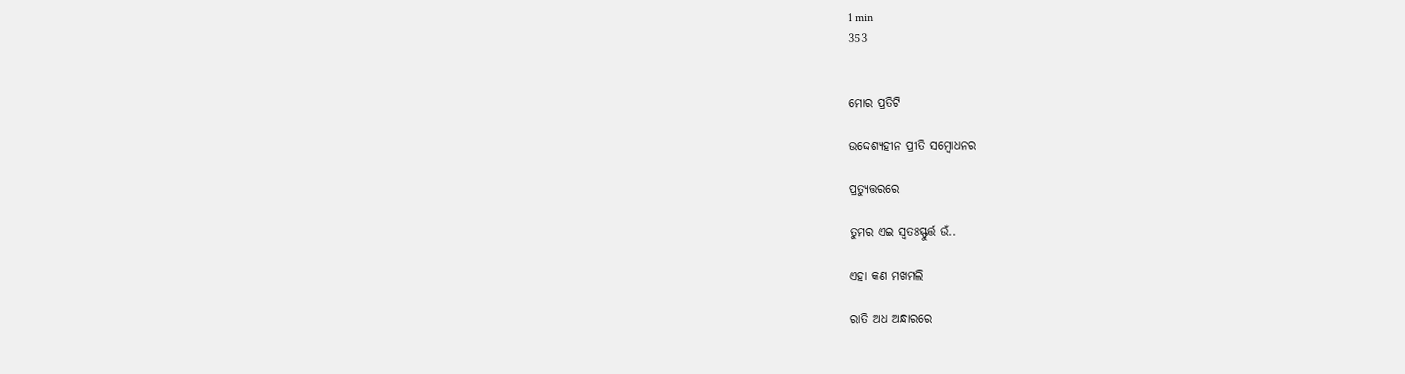1 min
353


ମୋର ପ୍ରତିଟି

ଉଦ୍ଦେଶ୍ୟହୀନ ପ୍ରୀତି ସମ୍ବୋଧନର

ପ୍ରତ୍ୟୁତ୍ତରରେ

ତୁମର ଏଇ ସ୍ୱତଃସ୍ଫୁର୍ତ୍ତ ଉଁ..

ଏହା କଣ ମଖମଲି

ରାତି ଅଧ ଅନ୍ଧାରରେ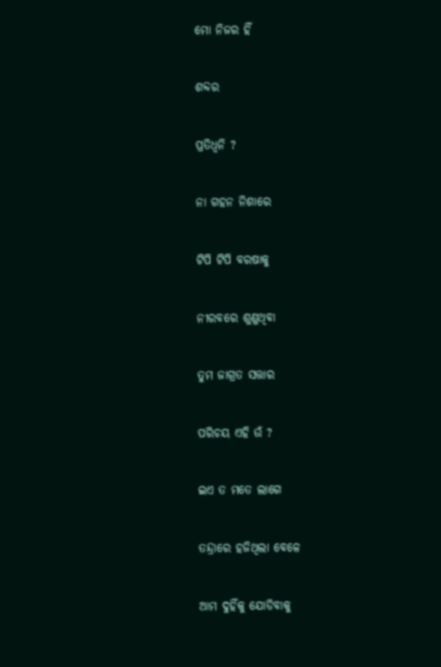ମୋ ନିଜର ହିଁ

ଶବ୍ଦର

ପ୍ରତିଧ୍ୱନି ?

ନା ଗହନ ନିଶାରେ

ଟିପି ଟିପି ବରଷାକୁ

ନୀରବରେ ଶୁଣୁଥିବା

ତୁମ ଜାଗ୍ରତ ସତ୍ତାର

ପରିଚୟ ଏହି ଉଁ ?

ଇଏ ତ ମତେ ଲାଗେ

ତନ୍ଦ୍ରାରେ ହଜିଥିଲା ବେଳେ

ଆମ ଦୁହିଁକୁ ଯୋଡିବାକୁ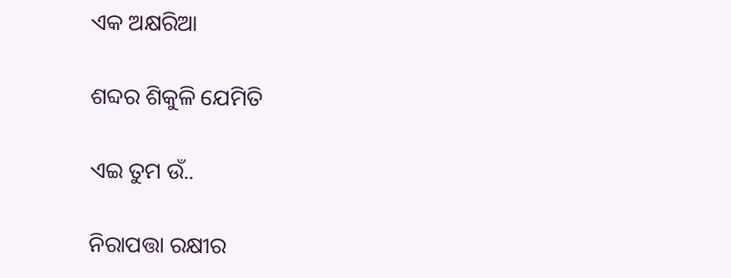ଏକ ଅକ୍ଷରିଆ

ଶବ୍ଦର ଶିକୁଳି ଯେମିତି

ଏଇ ତୁମ ଉଁ..

ନିରାପତ୍ତା ରକ୍ଷୀର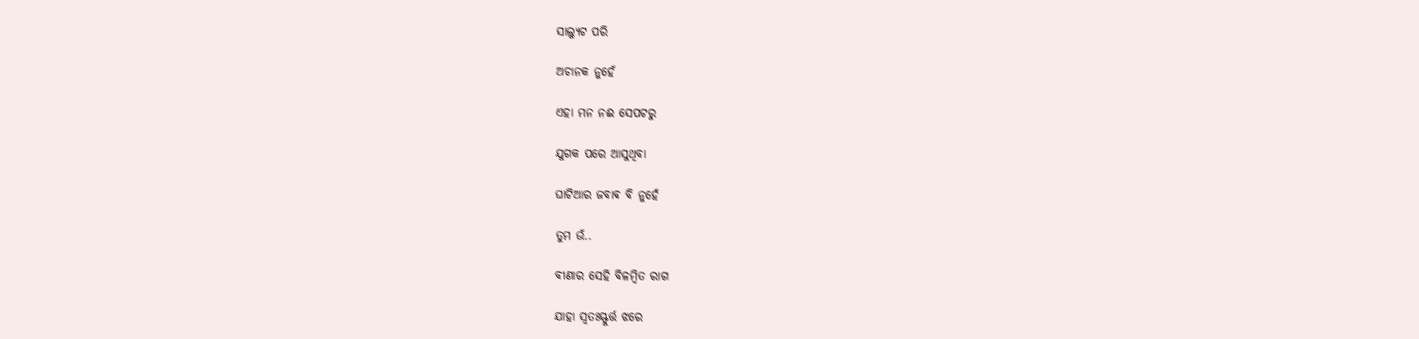ସାଲ୍ୟୁଟ ପରି

ଅଚାନକ ନୁହେଁ

ଏହା ମନ ନଈ ସେପଟରୁ

ଯୁଗକ ପରେ ଆସୁଥିବା

ଘାଟିଆର ଜବାଵ ବି ନୁହେଁ

ତୁମ ଉଁ..

ବୀଣାର ସେହି ବିଳମ୍ବିତ ରାଗ

ଯାହା ସ୍ୱତଃସ୍ଫୁର୍ତ୍ତ ଝରେ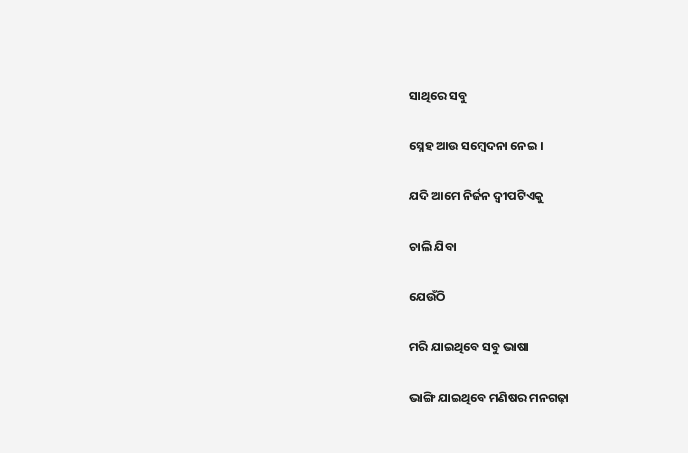ସାଥିରେ ସବୁ

ସ୍ନେହ ଆଉ ସମ୍ବେଦନା ନେଇ ।

ଯଦି ଆମେ ନିର୍ଜନ ଦ୍ବୀପଟିଏକୁ

ଚାଲି ଯିବା

ଯେଉଁଠି

ମରି ଯାଇଥିବେ ସବୁ ଭାଷା

ଭାଙ୍ଗି ଯାଇଥିବେ ମଣିଷର ମନଗଢ଼ା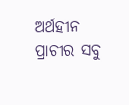ଅର୍ଥହୀନ ପ୍ରାଚୀର ସବୁ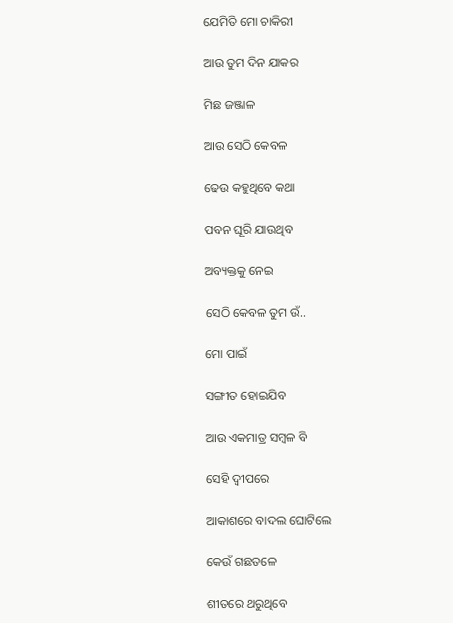ଯେମିତି ମୋ ଚାକିରୀ

ଆଉ ତୁମ ଦିନ ଯାକର

ମିଛ ଜଞ୍ଜାଳ

ଆଉ ସେଠି କେବଳ

ଢେଉ କହୁଥିବେ କଥା

ପବନ ଘୂରି ଯାଉଥିବ

ଅବ୍ୟକ୍ତକୁ ନେଇ

ସେଠି କେବଳ ତୁମ ଉଁ..

ମୋ ପାଇଁ

ସଙ୍ଗୀତ ହୋଇଯିବ

ଆଉ ଏକମାତ୍ର ସମ୍ବଳ ବି

ସେହି ଦ୍ବୀପରେ

ଆକାଶରେ ବାଦଲ ଘୋଟିଲେ

କେଉଁ ଗଛତଳେ

ଶୀତରେ ଥରୁଥିବେ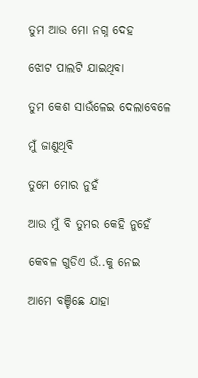ତୁମ ଆଉ ମୋ ନଗ୍ନ ଦେହ

ଝୋଟ ପାଲଟି ଯାଇଥିବା

ତୁମ କେଶ ସାଉଁଳେଇ ଦେଲାବେଳେ

ମୁଁ ଜାଣୁଥିବି

ତୁମେ ମୋର ନୁହଁ

ଆଉ ମୁଁ ବି ତୁମର କେହି ନୁହେଁ

କେବଳ ଗୁଡିଏ ଉଁ..କୁ ନେଇ

ଆମେ ବଞ୍ଚିଛେ ଯାହା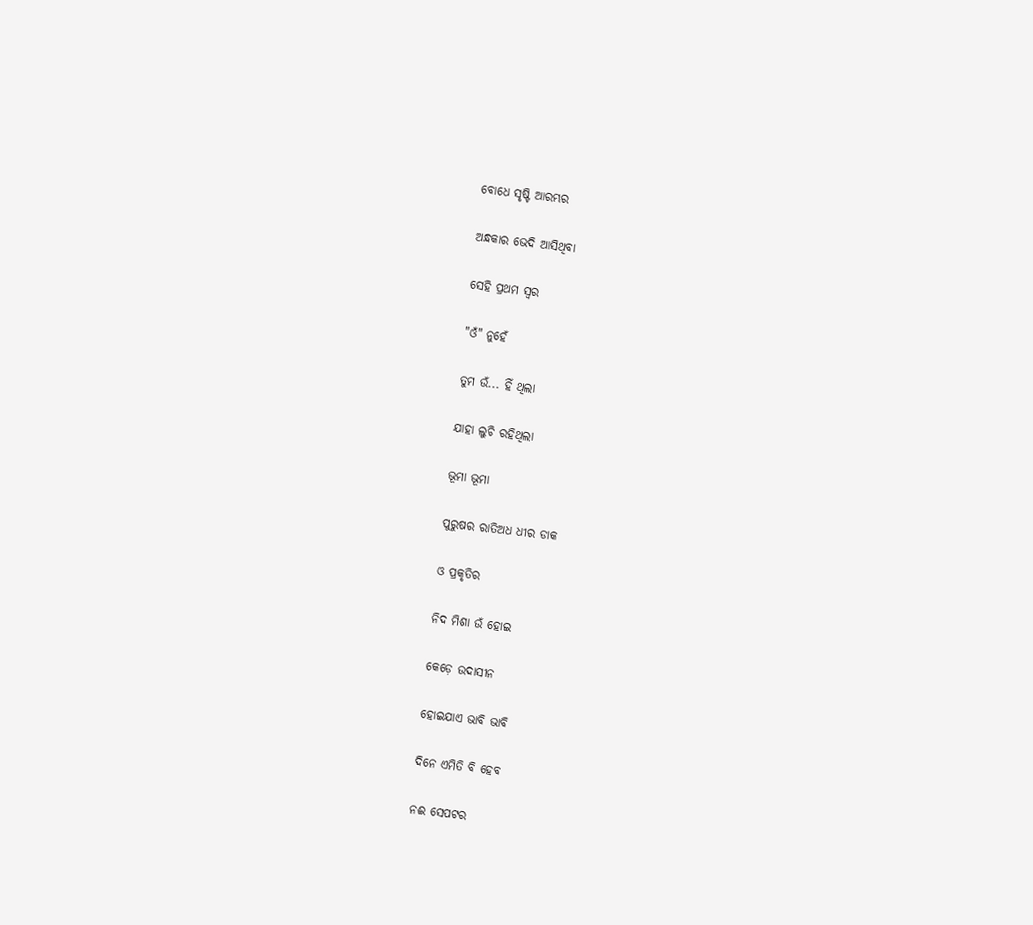ବୋଧେ ସୃଷ୍ଟି ଆରମ୍ଭର

ଅନ୍ଧକାର ଭେଦି ଆସିଥିବା

ସେହି ପ୍ରଥମ ସ୍ୱର

"ଓଁ" ନୁହେଁ

ତୁମ ଉଁ... ହିଁ ଥିଲା

ଯାହା ଲୁଚି ରହିଥିଲା

ଭୂମା ଭୂମା

ପୁରୁଷର ରାତିଅଧ ଧୀର ଡାକ

ଓ ପ୍ରକୃତିର

ନିଦ ମିଶା ଉଁ ହୋଇ

କେଡ଼େ ଉଦାସୀନ

ହୋଇଯାଏ ଭାବି ଭାବି

ଦିନେ ଏମିତି ବି ହେବ

ନଈ ସେପଟର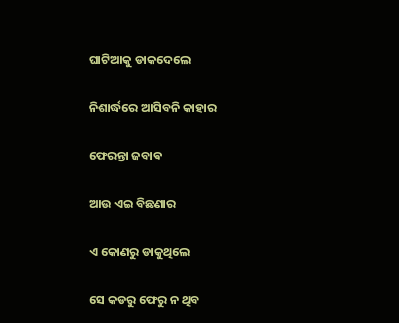ଘାଟିଆକୁ ଡାକଦେଲେ

ନିଶାର୍ଦ୍ଧରେ ଆସିବନି କାହାର

ଫେରନ୍ତା ଜବାଵ

ଆଉ ଏଇ ବିଛଣାର

ଏ କୋଣରୁ ଡାକୁଥିଲେ

ସେ କଡରୁ ଫେରୁ ନ ଥିବ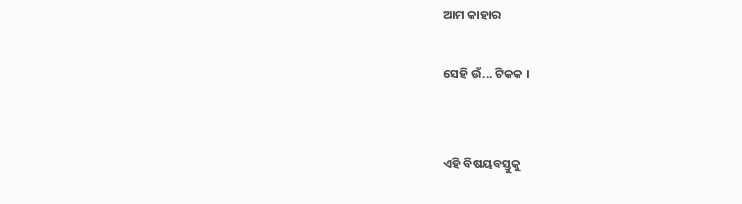ଆମ କାହାର

ସେହି ଉଁ... ଟିକକ ।


ଏହି ବିଷୟବସ୍ତୁକୁ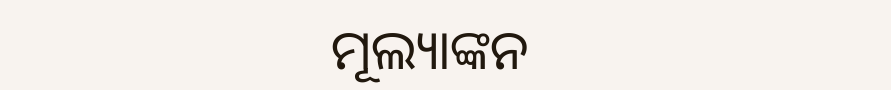ମୂଲ୍ୟାଙ୍କନ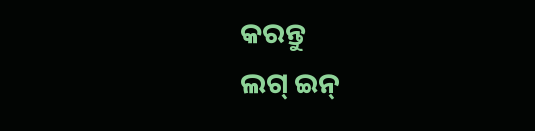କରନ୍ତୁ
ଲଗ୍ ଇନ୍